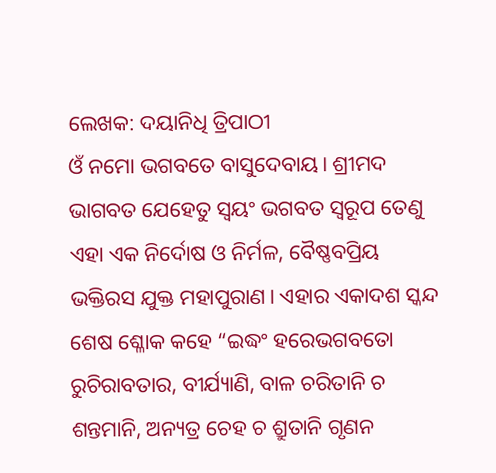ଲେଖକ: ଦୟାନିଧି ତ୍ରିପାଠୀ
ଓଁ ନମୋ ଭଗବତେ ବାସୁଦେବାୟ। ଶ୍ରୀମଦ ଭାଗବତ ଯେହେତୁ ସ୍ୱୟଂ ଭଗବତ ସ୍ୱରୂପ ତେଣୁ ଏହା ଏକ ନିର୍ଦୋଷ ଓ ନିର୍ମଳ, ବୈଷ୍ଣବପ୍ରିୟ ଭକ୍ତିରସ ଯୁକ୍ତ ମହାପୁରାଣ। ଏହାର ଏକାଦଶ ସ୍କନ୍ଦ ଶେଷ ଶ୍ଳୋକ କହେ “ଇଦ୍ଧଂ ହରେଭଗବତୋ ରୁଚିରାବତାର, ବୀର୍ଯ୍ୟାଣି, ବାଳ ଚରିତାନି ଚ ଶନ୍ତମାନି, ଅନ୍ୟତ୍ର ଚେହ ଚ ଶ୍ରୁତାନି ଗୃଣନ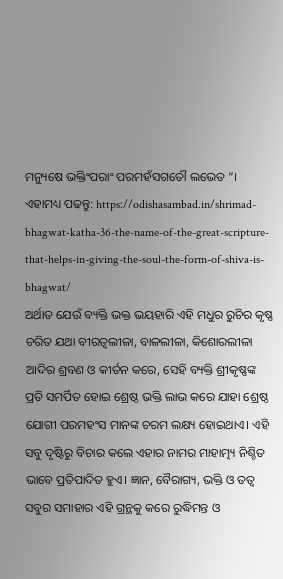ମନ୍ୟୁଷେ ଭକ୍ତିଂପରାଂ ପରମହଁସଗତୌ ଲଭେତ “।
ଏହାମଧ୍ୟ ପଢନ୍ତୁ: https://odishasambad.in/shrimad-bhagwat-katha-36-the-name-of-the-great-scripture-that-helps-in-giving-the-soul-the-form-of-shiva-is-bhagwat/
ଅର୍ଥାତ ଯେଉଁ ବ୍ୟକ୍ତି ଭକ୍ତ ଭୟହାରି ଏହି ମଧୁର ରୁଚିର କୃଷ୍ଣ ଚରିତ ଯଥା ବୀରତ୍ୱଲୀଳା, ବାଳଲୀଳା, କିଶୋରଲୀଳା ଆଦିର ଶ୍ରବଣ ଓ କୀର୍ତନ କରେ, ସେହି ବ୍ୟକ୍ତି ଶ୍ରୀକୃଷ୍ଣଙ୍କ ପ୍ରତି ସମର୍ପିତ ହୋଇ ଶ୍ରେଷ୍ଠ ଭକ୍ତି ଲାଭ କରେ ଯାହା ଶ୍ରେଷ୍ଠ ଯୋଗୀ ପରମହଂସ ମାନଙ୍କ ଚରମ ଲକ୍ଷ୍ୟ ହୋଇଥାଏ। ଏହି ସବୁ ଦୃଷ୍ଟିରୁ ବିଚାର କଲେ ଏହାର ନାମର ମାହାତ୍ମ୍ୟ ନିଶ୍ଚିତ ଭାବେ ପ୍ରତିପାଦିତ ହୁଏ। ଜ୍ଞାନ, ବୈରାଗ୍ୟ, ଭକ୍ତି ଓ ତତ୍ୱ ସବୁର ସମାହାର ଏହି ଗ୍ରନ୍ଥକୁ କରେ ରୁଦ୍ଧିମନ୍ତ ଓ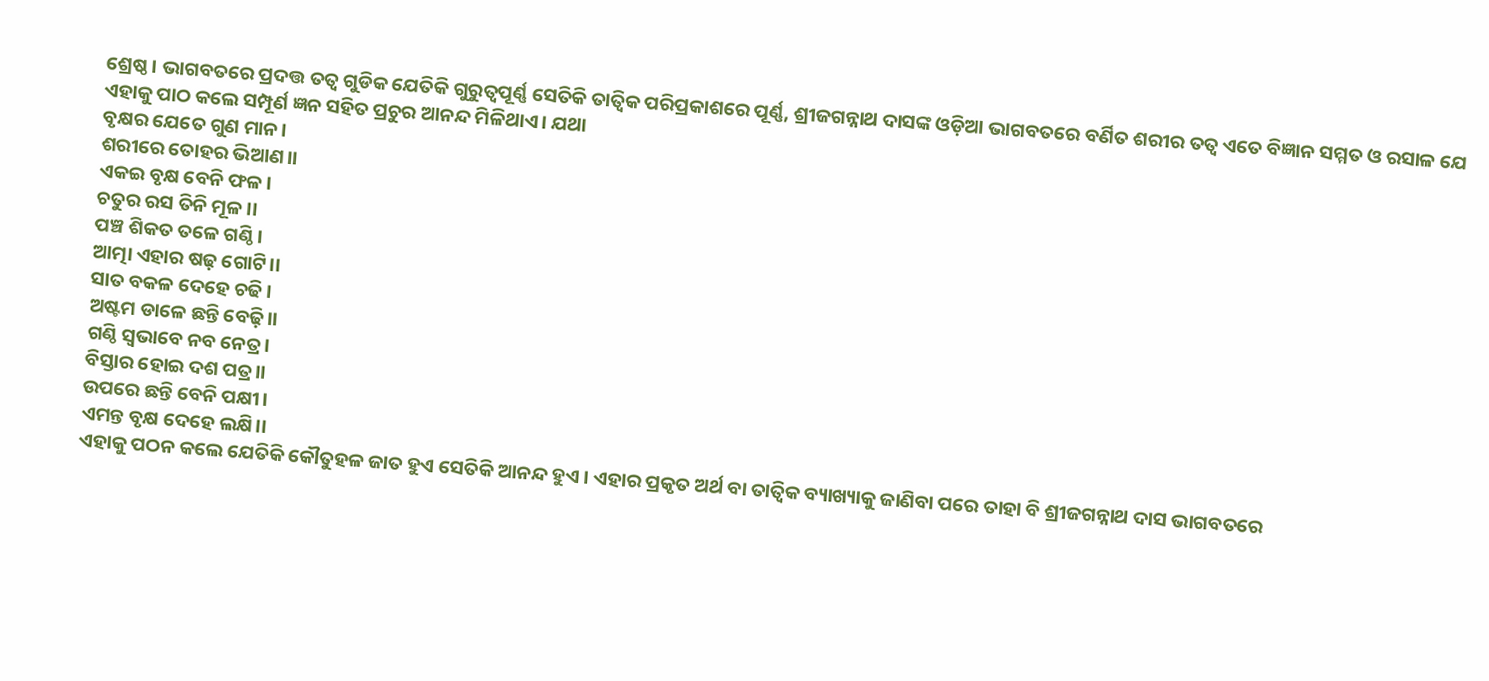ଶ୍ରେଷ୍ଠ। ଭାଗବତରେ ପ୍ରଦତ୍ତ ତତ୍ୱ ଗୁଡିକ ଯେତିକି ଗୁରୁତ୍ୱପୂର୍ଣ୍ଣ ସେତିକି ତାତ୍ୱିକ ପରିପ୍ରକାଶରେ ପୂର୍ଣ୍ଣ, ଶ୍ରୀଜଗନ୍ନାଥ ଦାସଙ୍କ ଓଡ଼ିଆ ଭାଗବତରେ ବର୍ଣିତ ଶରୀର ତତ୍ୱ ଏତେ ବିଜ୍ଞାନ ସମ୍ମତ ଓ ରସାଳ ଯେ ଏହାକୁ ପାଠ କଲେ ସମ୍ପୂର୍ଣ ଜ୍ଞନ ସହିତ ପ୍ରଚୁର ଆନନ୍ଦ ମିଳିଥାଏ। ଯଥା
ବୃକ୍ଷର ଯେତେ ଗୁଣ ମାନ।
ଶରୀରେ ତୋହର ଭିଆଣ।।
ଏକଇ ବୃକ୍ଷ ବେନି ଫଳ।
ଚତୁର ରସ ତିନି ମୂଳ।।
ପଞ୍ଚ ଶିକତ ତଳେ ଗଣ୍ଠି।
ଆତ୍ମା ଏହାର ଷଢ଼ ଗୋଟି।।
ସାତ ବକଳ ଦେହେ ଚଢି ।
ଅଷ୍ଟମ ଡାଳେ ଛନ୍ତି ବେଢ଼ି।।
ଗଣ୍ଠି ସ୍ଵଭାବେ ନବ ନେତ୍ର।
ବିସ୍ତାର ହୋଇ ଦଶ ପତ୍ର।।
ଉପରେ ଛନ୍ତି ବେନି ପକ୍ଷୀ।
ଏମନ୍ତ ବୃକ୍ଷ ଦେହେ ଲକ୍ଷି।।
ଏହାକୁ ପଠନ କଲେ ଯେତିକି କୌତୁହଳ ଜାତ ହୁଏ ସେତିକି ଆନନ୍ଦ ହୁଏ । ଏହାର ପ୍ରକୃତ ଅର୍ଥ ବା ତାତ୍ୱିକ ବ୍ୟାଖ୍ୟାକୁ ଜାଣିବା ପରେ ତାହା ବି ଶ୍ରୀଜଗନ୍ନାଥ ଦାସ ଭାଗବତରେ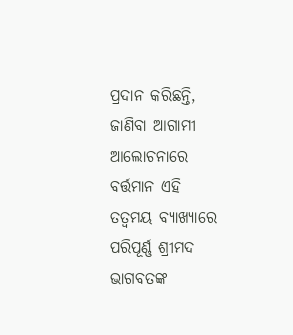ପ୍ରଦାନ କରିଛନ୍ତି, ଜାଣିବା ଆଗାମୀ ଆଲୋଚନାରେ ବର୍ତ୍ତମାନ ଏହି ତତ୍ୱମୟ ବ୍ୟାଖ୍ୟାରେ ପରିପୂର୍ଣ୍ଣ ଶ୍ରୀମଦ ଭାଗବତଙ୍କ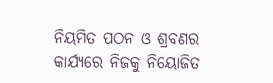ନିୟମିତ ପଠନ ଓ ଶ୍ରବଣର କାର୍ଯ୍ୟରେ ନିଜକୁ ନିୟୋଜିତ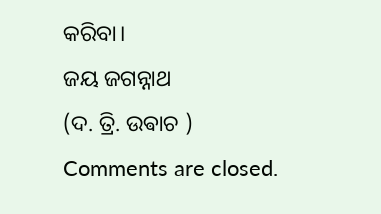କରିବା।
ଜୟ ଜଗନ୍ନାଥ
(ଦ. ତ୍ରି. ଉଵାଚ )
Comments are closed.